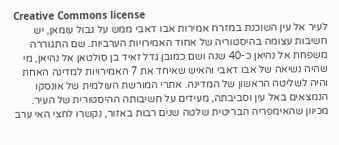Creative Commons license
לעיר אל עין השוכנת במזרח אמירות אבו דאבי ממש על גבול עומאן, יש חשיבות עצומה בהיסטוריה של אחוד האמירויות הערביות. שם התגוררה משפחת אל נהיאן כ-40 שנה ושם כמובן גדל זאיד בן סולטאן אל נהיאן, מי שהיה נשיאה של אבו דאבי והאיש שאיחד את 7 האמירויות למדינה האחת והיה לשליטה הראשון של המדינה. אתרי המורשת העולמית של אונסקו הנמצאים באל עין וסביבתה, מעידים על חשיבותה ההיסטורית של העיר.
מכיוון שהאימפריה הבריטית שלטה שנים רבות באזור, נקשרו לחצי האי ערב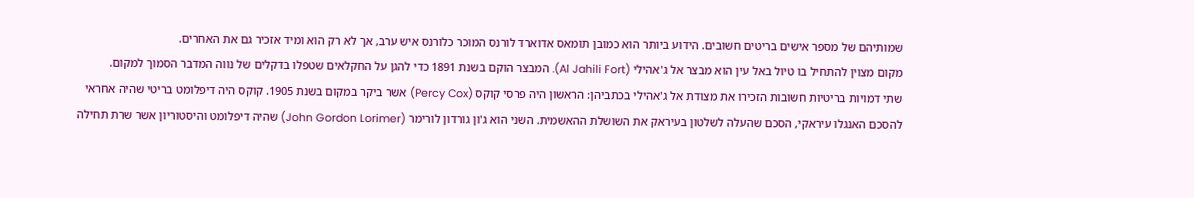שמותיהם של מספר אישים בריטים חשובים. הידוע ביותר הוא כמובן תומאס אדוארד לורנס המוכר כלורנס איש ערב, אך לא רק הוא ומיד אזכיר גם את האחרים.
מקום מצוין להתחיל בו טיול באל עין הוא מבצר אל ג'אהילי (Al Jahili Fort). המבצר הוקם בשנת 1891 כדי להגן על החקלאים שטפלו בדקלים של נווה המדבר הסמוך למקום.
שתי דמויות בריטיות חשובות הזכירו את מצודת אל ג'אהילי בכתביהן: הראשון היה פרסי קוקס (Percy Cox) אשר ביקר במקום בשנת 1905. קוקס היה דיפלומט בריטי שהיה אחראי להסכם האנגלו עיראקי, הסכם שהעלה לשלטון בעיראק את השושלת ההאשמית. השני הוא ג'ון גורדון לורימר (John Gordon Lorimer) שהיה דיפלומט והיסטוריון אשר שרת תחילה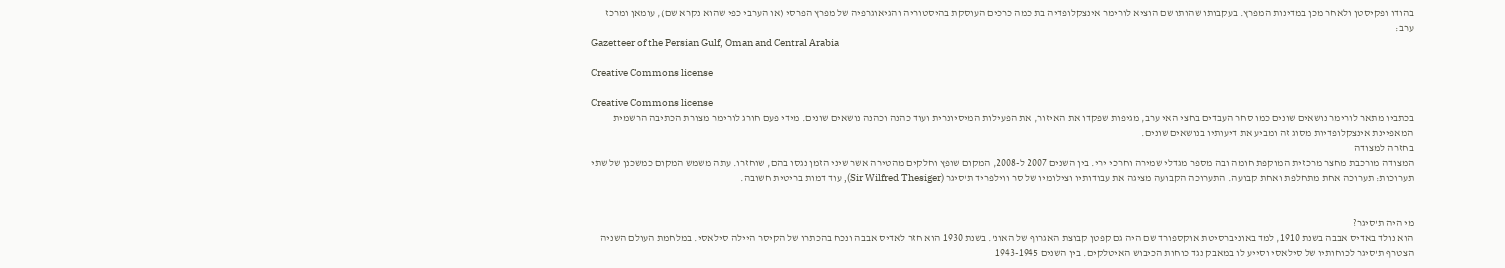בהודו ופקיסטן ולאחר מכן במדינות המפרץ. בעקבותו שהותו שם הוציא לורימר אינצקלופדיה בת כמה כרכים העוסקת בהיסטוריה והגיאוגרפיה של מפרץ הפרסי (או הערבי כפי שהוא נקרא שם), עומאן ומרכז ערב:
Gazetteer of the Persian Gulf, Oman and Central Arabia

Creative Commons license

Creative Commons license
בכתביו מתאר לורימר נושאים שונים כמו סחר העבדים בחצי האי ערב, מגיפות שפקדו את האיזור, את הפעילות המיסיונרית ועוד כהנה וכהנה נושאים שונים. מידי פעם חורג לורימר מצורת הכתיבה הרשמית המאפיינת אינצקלופדיות מסוג זה ומביע את דיעותיו בנושאים שונים.
בחזרה למצודה
המצודה מורכבת מחצר מרכזית המוקפת חומה ובה מספר מגדלי שמירה וחרכי ירי. בין השנים 2007 ל-2008, המקום שופץ וחלקים מהטירה אשר שיני הזמן נגסו בהם, שוחזרו. עתה משמש המקום כמשכנן של שתי תערוכות: תערוכה אחת מתחלפת ואחת קבועה. התערוכה הקבועה מציגה את עבודותיו וצילומיו של סר ווילפריד ת'סיגר (Sir Wilfred Thesiger), עוד דמות בריטית חשובה.


מי היה ת'סיגר?
הוא נולד באדיס אבבה בשנת 1910, למד באוניברסיטת אוקספורד שם היה גם קפטן קבוצת האגרוף של האונ'. בשנת 1930 הוא חזר לאדיס אבבה ונכח בהכתרו של הקיסר היילה סילאסי. במלחמת העולם השניה הצטרף ת'סיגר לכוחותיו של סילאסי וסייע לו במאבק נגד כוחות הכיבוש האיטלקים. בין השנים 1943-1945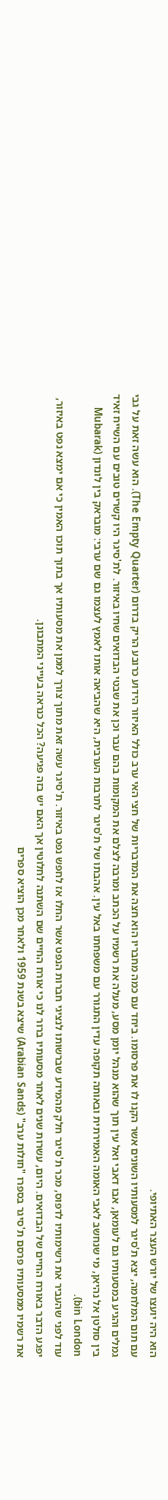הוא היה יועצו של יורש העצר האתיופי.
עם תום המלחמה, יצא ת'סיגר למסעותיו השונים אשר הקנו לו את פרסומו. ביחד עם כמה מחבריו הוא חצה את המדבריות של חצי האי ערב כולל האיזור הידוע כרובע הריק בדרום (The Empty Quarter). הוא עשה זאת על גבי גמלים והגיע במסעותיו גם לעומאן, אבו דאבי ואל עין תוך שהוא מנהל יומן מסע, מעלה את רשמיו על הכתב ומרבה לצלם את המקומות בהם עבר וכן את שבטי הבדואים שחיו באיזור. לת'סיגר היו קשרים טובים עם השייח זאיד בין סולטן אל נהיאן, מי שנחשב לאבי האומה האמירתית ובאותה תקופה עדין התגורר עם משפחתו באל עין. אהבתו של ת'סיגר לתרבות הערבית, היא שהביאה אותו לאמץ לעצמו גם שם ערבי: מובראק בין לונדון (Mubarak bin London).
עוד לפני שהעביר את רשימותיו לדפוס, מכר ת'סיגר חלק מהמידע שברשותו לנציגי חברות הנפט אשר החלו אז לחפש נפט באיזור. ת'סיגר עשה זאת מתוך צורך לממן את מסעותיו אך בתוך תוכו האמין כי אם ימצא נפט באיזור, יפגע הדבר באורח החיים של הבדואים. היום, עשרות שנים לאחר מסעותיו ברור לנו כי אורח החיים שם השתנה לחלוטין אך האם יש בזה פגיעה? הכל כנראה בעייני המתבונן.
את רשמיו ממסעותיו פרסם ת'סיגר בספרו "חולות ערב" (Arabian Sands) שיצא בשנת 1959 ולאחר מכן הוציא ספרים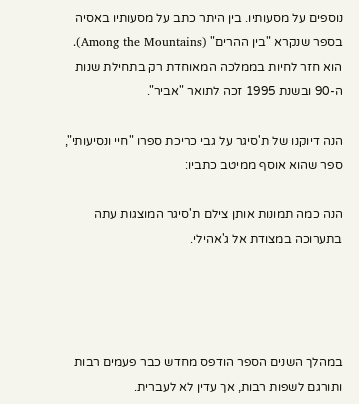נוספים על מסעותיו. בין היתר כתב על מסעותיו באסיה בספר שנקרא "בין ההרים" (Among the Mountains). הוא חזר לחיות בממלכה המאוחדת רק בתחילת שנות ה-90 ובשנת 1995 זכה לתואר "אביר".

הנה דיוקנו של ת'סיגר על גבי כריכת ספרו "חיי ונסיעותי", ספר שהוא אוסף ממיטב כתביו:

הנה כמה תמונות אותן צילם ת'סיגר המוצגות עתה בתערוכה במצודת אל ג'אהילי.




במהלך השנים הספר הודפס מחדש כבר פעמים רבות ותורגם לשפות רבות, אך עדין לא לעברית.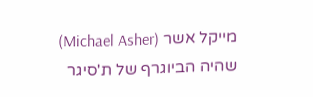מייקל אשר (Michael Asher) שהיה הביוגרף של ת'סיגר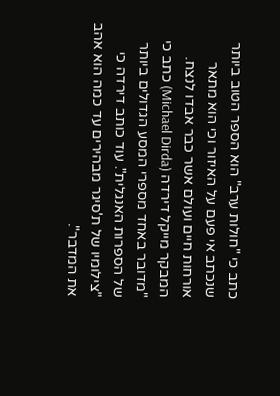כתב כי "חולות ערב" הוא הספר הטוב ביותר שנכתב אי פעם על האיזור וכי הוא מתאר אורחות חיים ועולם אשר כבר אבדו לנצח. המבקר מייקל דירדה (Michael Dirda) כתב כי "מדובר באחד מספרי המסע הגדולים ביותר של הספרות האנגלית". עוד כותב דירדה כי "צילומיו של ת'סיגר מבהירים עד כמה הוא אהב את המדבר".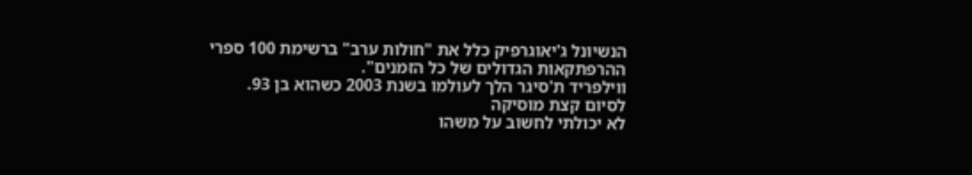הנשיונל ג'יאוגרפיק כלל את "חולות ערב" ברשימת 100 ספרי ההרפתקאות הגדולים של כל הזמנים".
ווילפריד ת'סיגר הלך לעולמו בשנת 2003 כשהוא בן 93.
לסיום קצת מוסיקה
לא יכולתי לחשוב על משהו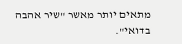מתאים יותר מאשר "שיר אהבה בדואי".